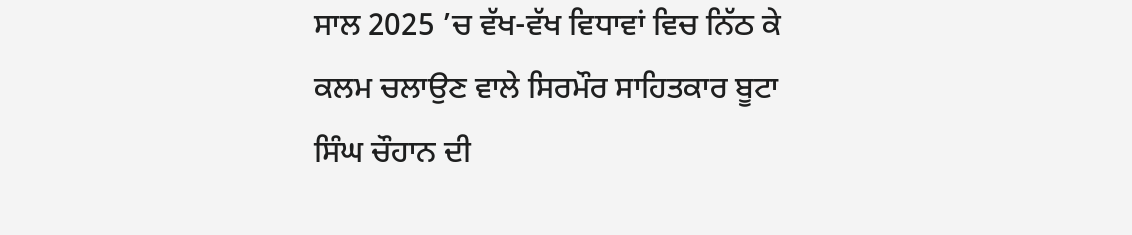ਸਾਲ 2025 ’ਚ ਵੱਖ-ਵੱਖ ਵਿਧਾਵਾਂ ਵਿਚ ਨਿੱਠ ਕੇ ਕਲਮ ਚਲਾਉਣ ਵਾਲੇ ਸਿਰਮੌਰ ਸਾਹਿਤਕਾਰ ਬੂਟਾ ਸਿੰਘ ਚੌਹਾਨ ਦੀ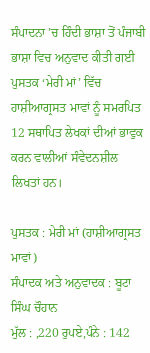ਸੰਪਾਦਨਾ ’ਚ ਹਿੰਦੀ ਭਾਸ਼ਾ ਤੋਂ ਪੰਜਾਬੀ ਭਾਸ਼ਾ ਵਿਚ ਅਨੁਵਾਦ ਕੀਤੀ ਗਈ ਪੁਸਤਕ ‘ਮੇਰੀ ਮਾਂ’ ਵਿੱਚ ਹਾਸ਼ੀਆਗ੍ਰਸਤ ਮਾਵਾਂ ਨੂੰ ਸਮਰਪਿਤ 12 ਸਥਾਪਿਤ ਲੇਖਕਾਂ ਦੀਆਂ ਭਾਵੁਕ ਕਰਨ ਵਾਲੀਆਂ ਸੰਵੇਦਨਸ਼ੀਲ ਲਿਖਤਾਂ ਹਨ।

ਪੁਸਤਕ : ਮੇਰੀ ਮਾਂ (ਹਾਸ਼ੀਆਗ੍ਰਸਤ ਮਾਵਾਂ)
ਸੰਪਾਦਕ ਅਤੇ ਅਨੁਵਾਦਕ : ਬੂਟਾ ਸਿੰਘ ਚੌਹਾਨ
ਮੁੱਲ : ,220 ਰੁਪਏ,ਪੰਨੇ : 142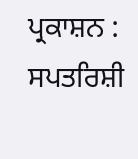ਪ੍ਰਕਾਸ਼ਨ : ਸਪਤਰਿਸ਼ੀ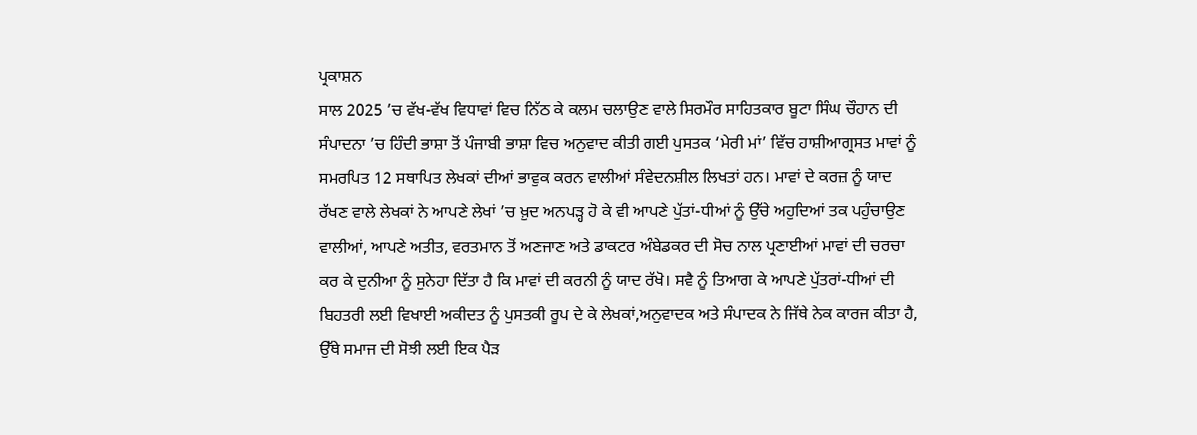ਪ੍ਰਕਾਸ਼ਨ
ਸਾਲ 2025 ’ਚ ਵੱਖ-ਵੱਖ ਵਿਧਾਵਾਂ ਵਿਚ ਨਿੱਠ ਕੇ ਕਲਮ ਚਲਾਉਣ ਵਾਲੇ ਸਿਰਮੌਰ ਸਾਹਿਤਕਾਰ ਬੂਟਾ ਸਿੰਘ ਚੌਹਾਨ ਦੀ ਸੰਪਾਦਨਾ ’ਚ ਹਿੰਦੀ ਭਾਸ਼ਾ ਤੋਂ ਪੰਜਾਬੀ ਭਾਸ਼ਾ ਵਿਚ ਅਨੁਵਾਦ ਕੀਤੀ ਗਈ ਪੁਸਤਕ ‘ਮੇਰੀ ਮਾਂ’ ਵਿੱਚ ਹਾਸ਼ੀਆਗ੍ਰਸਤ ਮਾਵਾਂ ਨੂੰ ਸਮਰਪਿਤ 12 ਸਥਾਪਿਤ ਲੇਖਕਾਂ ਦੀਆਂ ਭਾਵੁਕ ਕਰਨ ਵਾਲੀਆਂ ਸੰਵੇਦਨਸ਼ੀਲ ਲਿਖਤਾਂ ਹਨ। ਮਾਵਾਂ ਦੇ ਕਰਜ਼ ਨੂੰ ਯਾਦ ਰੱਖਣ ਵਾਲੇ ਲੇਖਕਾਂ ਨੇ ਆਪਣੇ ਲੇਖਾਂ ’ਚ ਖ਼ੁਦ ਅਨਪੜ੍ਹ ਹੋ ਕੇ ਵੀ ਆਪਣੇ ਪੁੱਤਾਂ-ਧੀਆਂ ਨੂੰ ਉੱਚੇ ਅਹੁਦਿਆਂ ਤਕ ਪਹੁੰਚਾਉਣ ਵਾਲੀਆਂ, ਆਪਣੇ ਅਤੀਤ, ਵਰਤਮਾਨ ਤੋਂ ਅਣਜਾਣ ਅਤੇ ਡਾਕਟਰ ਅੰਬੇਡਕਰ ਦੀ ਸੋਚ ਨਾਲ ਪ੍ਰਣਾਈਆਂ ਮਾਵਾਂ ਦੀ ਚਰਚਾ ਕਰ ਕੇ ਦੁਨੀਆ ਨੂੰ ਸੁਨੇਹਾ ਦਿੱਤਾ ਹੈ ਕਿ ਮਾਵਾਂ ਦੀ ਕਰਨੀ ਨੂੰ ਯਾਦ ਰੱਖੋ। ਸਵੈ ਨੂੰ ਤਿਆਗ ਕੇ ਆਪਣੇ ਪੁੱਤਰਾਂ-ਧੀਆਂ ਦੀ ਬਿਹਤਰੀ ਲਈ ਵਿਖਾਈ ਅਕੀਦਤ ਨੂੰ ਪੁਸਤਕੀ ਰੂਪ ਦੇ ਕੇ ਲੇਖਕਾਂ,ਅਨੁਵਾਦਕ ਅਤੇ ਸੰਪਾਦਕ ਨੇ ਜਿੱਥੇ ਨੇਕ ਕਾਰਜ ਕੀਤਾ ਹੈ, ਉੱਥੇ ਸਮਾਜ ਦੀ ਸੋਝੀ ਲਈ ਇਕ ਪੈੜ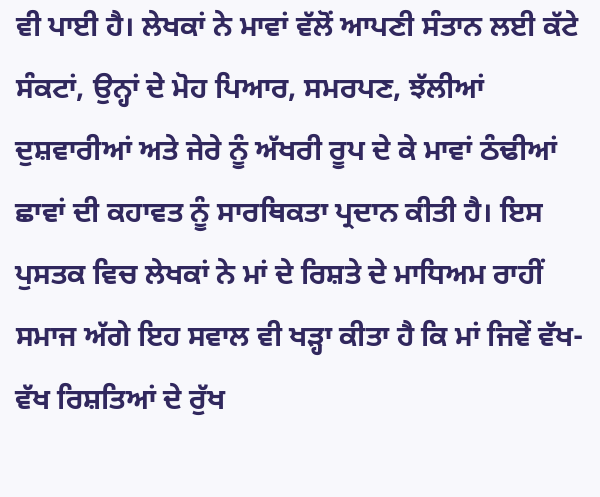ਵੀ ਪਾਈ ਹੈ। ਲੇਖਕਾਂ ਨੇ ਮਾਵਾਂ ਵੱਲੋਂ ਆਪਣੀ ਸੰਤਾਨ ਲਈ ਕੱਟੇ ਸੰਕਟਾਂ, ਉਨ੍ਹਾਂ ਦੇ ਮੋਹ ਪਿਆਰ, ਸਮਰਪਣ, ਝੱਲੀਆਂ ਦੁਸ਼ਵਾਰੀਆਂ ਅਤੇ ਜੇਰੇ ਨੂੰ ਅੱਖਰੀ ਰੂਪ ਦੇ ਕੇ ਮਾਵਾਂ ਠੰਢੀਆਂ ਛਾਵਾਂ ਦੀ ਕਹਾਵਤ ਨੂੰ ਸਾਰਥਿਕਤਾ ਪ੍ਰਦਾਨ ਕੀਤੀ ਹੈ। ਇਸ ਪੁਸਤਕ ਵਿਚ ਲੇਖਕਾਂ ਨੇ ਮਾਂ ਦੇ ਰਿਸ਼ਤੇ ਦੇ ਮਾਧਿਅਮ ਰਾਹੀਂ ਸਮਾਜ ਅੱਗੇ ਇਹ ਸਵਾਲ ਵੀ ਖੜ੍ਹਾ ਕੀਤਾ ਹੈ ਕਿ ਮਾਂ ਜਿਵੇਂ ਵੱਖ-ਵੱਖ ਰਿਸ਼ਤਿਆਂ ਦੇ ਰੁੱਖ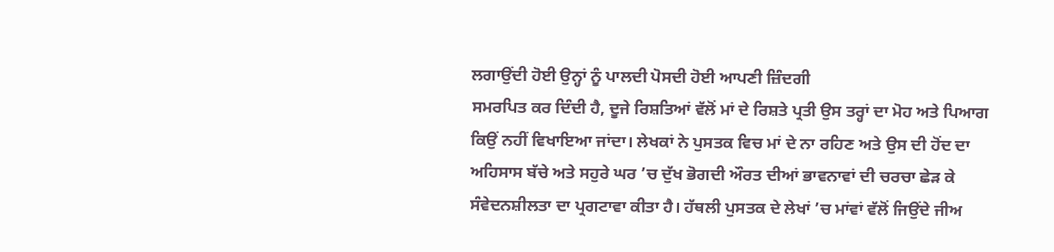ਲਗਾਉਂਦੀ ਹੋਈ ਉਨ੍ਹਾਂ ਨੂੰ ਪਾਲਦੀ ਪੋਸਦੀ ਹੋਈ ਆਪਣੀ ਜ਼ਿੰਦਗੀ
ਸਮਰਪਿਤ ਕਰ ਦਿੰਦੀ ਹੈ, ਦੂਜੇ ਰਿਸ਼ਤਿਆਂ ਵੱਲੋਂ ਮਾਂ ਦੇ ਰਿਸ਼ਤੇ ਪ੍ਰਤੀ ਉਸ ਤਰ੍ਹਾਂ ਦਾ ਮੋਹ ਅਤੇ ਪਿਆਗ ਕਿਉਂ ਨਹੀਂ ਵਿਖਾਇਆ ਜਾਂਦਾ। ਲੇਖਕਾਂ ਨੇ ਪੁਸਤਕ ਵਿਚ ਮਾਂ ਦੇ ਨਾ ਰਹਿਣ ਅਤੇ ਉਸ ਦੀ ਹੋਂਦ ਦਾ ਅਹਿਸਾਸ ਬੱਚੇ ਅਤੇ ਸਹੁਰੇ ਘਰ ’ਚ ਦੁੱਖ ਭੋਗਦੀ ਔਰਤ ਦੀਆਂ ਭਾਵਨਾਵਾਂ ਦੀ ਚਰਚਾ ਛੇੜ ਕੇ ਸੰਵੇਦਨਸ਼ੀਲਤਾ ਦਾ ਪ੍ਰਗਟਾਵਾ ਕੀਤਾ ਹੈ। ਹੱਥਲੀ ਪੁਸਤਕ ਦੇ ਲੇਖਾਂ ’ਚ ਮਾਂਵਾਂ ਵੱਲੋਂ ਜਿਉਂਦੇ ਜੀਅ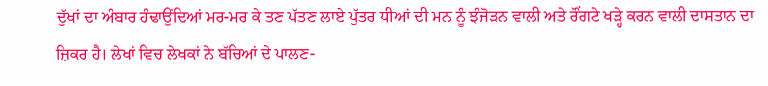ਦੁੱਖਾਂ ਦਾ ਅੰਬਾਰ ਹੰਢਾਉਂਦਿਆਂ ਮਰ-ਮਰ ਕੇ ਤਣ ਪੱਤਣ ਲਾਏ ਪੁੱਤਰ ਧੀਆਂ ਦੀ ਮਨ ਨੂੰ ਝੰਜੋੜਨ ਵਾਲੀ ਅਤੇ ਰੌਂਗਟੇ ਖੜ੍ਹੇ ਕਰਨ ਵਾਲੀ ਦਾਸਤਾਨ ਦਾ ਜ਼ਿਕਰ ਹੈ। ਲੇਖਾਂ ਵਿਚ ਲੇਖਕਾਂ ਨੇ ਬੱਚਿਆਂ ਦੇ ਪਾਲਣ-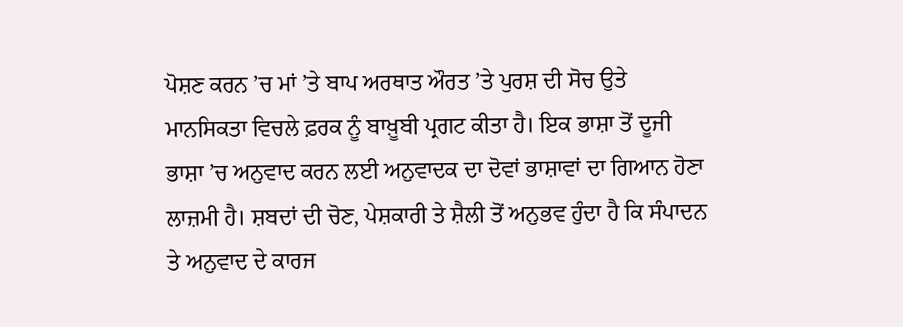ਪੋਸ਼ਣ ਕਰਨ ’ਚ ਮਾਂ ’ਤੇ ਬਾਪ ਅਰਥਾਤ ਔਰਤ ’ਤੇ ਪੁਰਸ਼ ਦੀ ਸੋਚ ਉਤੇ ਮਾਨਸਿਕਤਾ ਵਿਚਲੇ ਫ਼ਰਕ ਨੂੰ ਬਾਖ਼ੂਬੀ ਪ੍ਰਗਟ ਕੀਤਾ ਹੈ। ਇਕ ਭਾਸ਼ਾ ਤੋਂ ਦੂਜੀ ਭਾਸ਼ਾ ’ਚ ਅਨੁਵਾਦ ਕਰਨ ਲਈ ਅਨੁਵਾਦਕ ਦਾ ਦੋਵਾਂ ਭਾਸ਼ਾਵਾਂ ਦਾ ਗਿਆਨ ਹੋਣਾ ਲਾਜ਼ਮੀ ਹੈ। ਸ਼ਬਦਾਂ ਦੀ ਚੋਣ, ਪੇਸ਼ਕਾਰੀ ਤੇ ਸ਼ੈਲੀ ਤੋਂ ਅਨੁਭਵ ਹੁੰਦਾ ਹੈ ਕਿ ਸੰਪਾਦਨ ਤੇ ਅਨੁਵਾਦ ਦੇ ਕਾਰਜ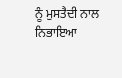ਨੂੰ ਮੁਸਤੈਦੀ ਨਾਲ ਨਿਭਾਇਆ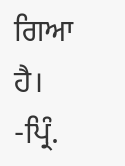ਗਿਆ ਹੈ।
-ਪ੍ਰਿੰ.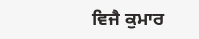ਵਿਜੈ ਕੁਮਾਰ